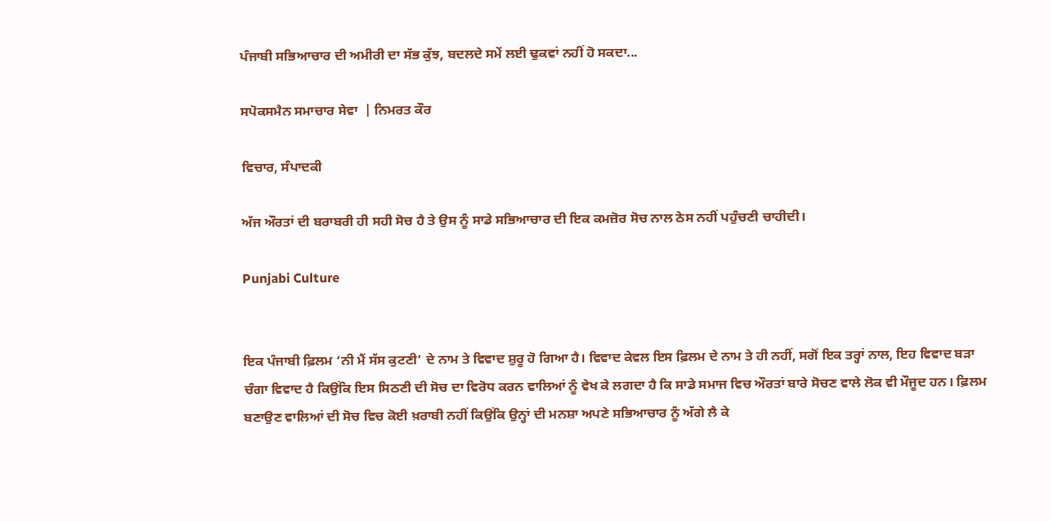ਪੰਜਾਬੀ ਸਭਿਆਚਾਰ ਦੀ ਅਮੀਰੀ ਦਾ ਸੱਭ ਕੁੱਝ, ਬਦਲਦੇ ਸਮੇਂ ਲਈ ਢੁਕਵਾਂ ਨਹੀਂ ਹੋ ਸਕਦਾ...

ਸਪੋਕਸਮੈਨ ਸਮਾਚਾਰ ਸੇਵਾ  | ਨਿਮਰਤ ਕੌਰ

ਵਿਚਾਰ, ਸੰਪਾਦਕੀ

ਅੱਜ ਔਰਤਾਂ ਦੀ ਬਰਾਬਰੀ ਹੀ ਸਹੀ ਸੋਚ ਹੈ ਤੇ ਉਸ ਨੂੰ ਸਾਡੇ ਸਭਿਆਚਾਰ ਦੀ ਇਕ ਕਮਜ਼ੋਰ ਸੋਚ ਨਾਲ ਠੇਸ ਨਹੀਂ ਪਹੁੰਚਣੀ ਚਾਹੀਦੀ।

Punjabi Culture


ਇਕ ਪੰਜਾਬੀ ਫ਼ਿਲਮ ‘ਨੀ ਮੈਂ ਸੱਸ ਕੁਟਣੀ’ ਦੇ ਨਾਮ ਤੇ ਵਿਵਾਦ ਸ਼ੁਰੂ ਹੋ ਗਿਆ ਹੈ। ਵਿਵਾਦ ਕੇਵਲ ਇਸ ਫ਼ਿਲਮ ਦੇ ਨਾਮ ਤੇ ਹੀ ਨਹੀਂ, ਸਗੋਂ ਇਕ ਤਰ੍ਹਾਂ ਨਾਲ, ਇਹ ਵਿਵਾਦ ਬੜਾ ਚੰਗਾ ਵਿਵਾਦ ਹੈ ਕਿਉਂਕਿ ਇਸ ਸਿਠਣੀ ਦੀ ਸੋਚ ਦਾ ਵਿਰੋਧ ਕਰਨ ਵਾਲਿਆਂ ਨੂੰ ਵੇਖ ਕੇ ਲਗਦਾ ਹੈ ਕਿ ਸਾਡੇ ਸਮਾਜ ਵਿਚ ਔਰਤਾਂ ਬਾਰੇ ਸੋਚਣ ਵਾਲੇ ਲੋਕ ਵੀ ਮੌਜੂਦ ਹਨ। ਫ਼ਿਲਮ ਬਣਾਉਣ ਵਾਲਿਆਂ ਦੀ ਸੋਚ ਵਿਚ ਕੋਈ ਖ਼ਰਾਬੀ ਨਹੀਂ ਕਿਉਂਕਿ ਉਨ੍ਹਾਂ ਦੀ ਮਨਸ਼ਾ ਅਪਣੇ ਸਭਿਆਚਾਰ ਨੂੰ ਅੱਗੇ ਲੈ ਕੇ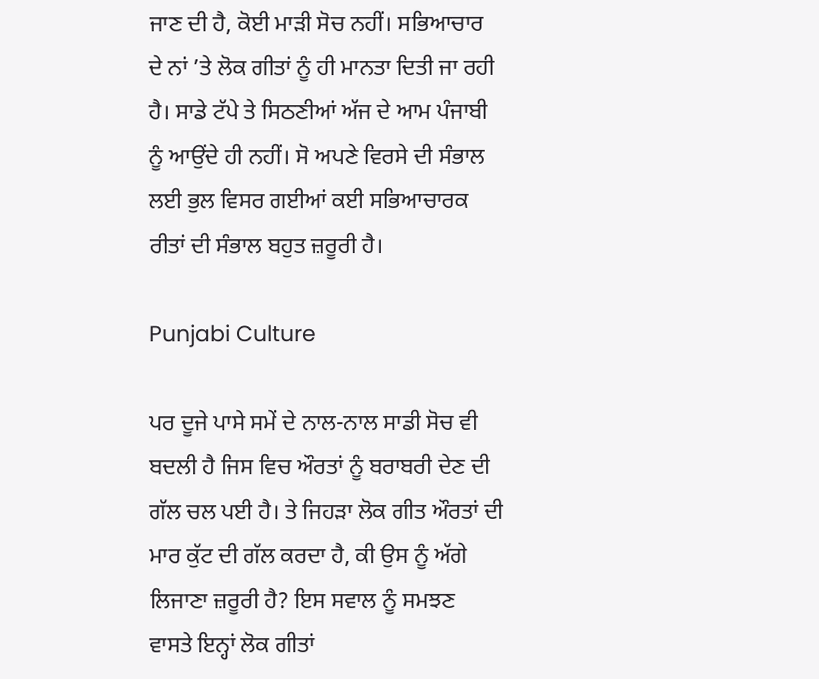ਜਾਣ ਦੀ ਹੈ, ਕੋਈ ਮਾੜੀ ਸੋਚ ਨਹੀਂ। ਸਭਿਆਚਾਰ ਦੇ ਨਾਂ ’ਤੇ ਲੋਕ ਗੀਤਾਂ ਨੂੰ ਹੀ ਮਾਨਤਾ ਦਿਤੀ ਜਾ ਰਹੀ ਹੈ। ਸਾਡੇ ਟੱਪੇ ਤੇ ਸਿਠਣੀਆਂ ਅੱਜ ਦੇ ਆਮ ਪੰਜਾਬੀ ਨੂੰ ਆਉਂਦੇ ਹੀ ਨਹੀਂ। ਸੋ ਅਪਣੇ ਵਿਰਸੇ ਦੀ ਸੰਭਾਲ ਲਈ ਭੁਲ ਵਿਸਰ ਗਈਆਂ ਕਈ ਸਭਿਆਚਾਰਕ ਰੀਤਾਂ ਦੀ ਸੰਭਾਲ ਬਹੁਤ ਜ਼ਰੂਰੀ ਹੈ।

Punjabi Culture

ਪਰ ਦੂਜੇ ਪਾਸੇ ਸਮੇਂ ਦੇ ਨਾਲ-ਨਾਲ ਸਾਡੀ ਸੋਚ ਵੀ ਬਦਲੀ ਹੈ ਜਿਸ ਵਿਚ ਔਰਤਾਂ ਨੂੰ ਬਰਾਬਰੀ ਦੇਣ ਦੀ ਗੱਲ ਚਲ ਪਈ ਹੈ। ਤੇ ਜਿਹੜਾ ਲੋਕ ਗੀਤ ਔਰਤਾਂ ਦੀ ਮਾਰ ਕੁੱਟ ਦੀ ਗੱਲ ਕਰਦਾ ਹੈ, ਕੀ ਉਸ ਨੂੰ ਅੱਗੇ ਲਿਜਾਣਾ ਜ਼ਰੂਰੀ ਹੈ? ਇਸ ਸਵਾਲ ਨੂੰ ਸਮਝਣ ਵਾਸਤੇ ਇਨ੍ਹਾਂ ਲੋਕ ਗੀਤਾਂ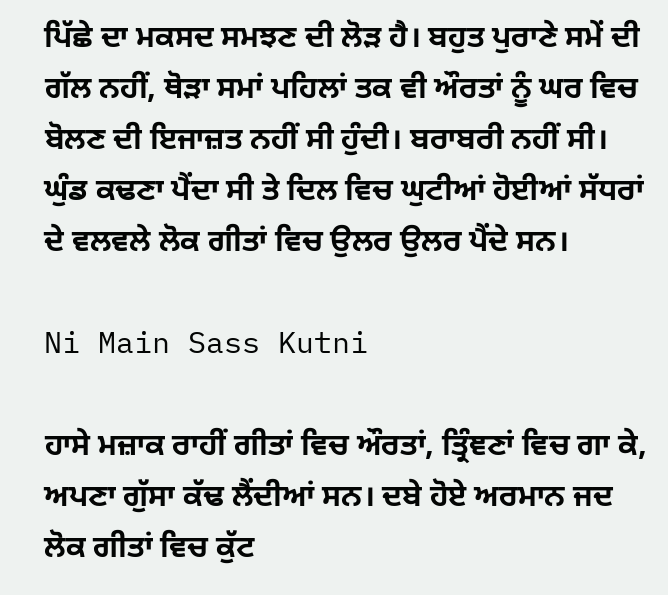ਪਿੱਛੇ ਦਾ ਮਕਸਦ ਸਮਝਣ ਦੀ ਲੋੜ ਹੈ। ਬਹੁਤ ਪੁਰਾਣੇ ਸਮੇਂ ਦੀ ਗੱਲ ਨਹੀਂ, ਥੋੜਾ ਸਮਾਂ ਪਹਿਲਾਂ ਤਕ ਵੀ ਔਰਤਾਂ ਨੂੰ ਘਰ ਵਿਚ ਬੋਲਣ ਦੀ ਇਜਾਜ਼ਤ ਨਹੀਂ ਸੀ ਹੁੰਦੀ। ਬਰਾਬਰੀ ਨਹੀਂ ਸੀ। ਘੁੰਡ ਕਢਣਾ ਪੈਂਦਾ ਸੀ ਤੇ ਦਿਲ ਵਿਚ ਘੁਟੀਆਂ ਹੋਈਆਂ ਸੱਧਰਾਂ ਦੇ ਵਲਵਲੇ ਲੋਕ ਗੀਤਾਂ ਵਿਚ ਉਲਰ ਉਲਰ ਪੈਂਦੇ ਸਨ।

Ni Main Sass Kutni

ਹਾਸੇ ਮਜ਼ਾਕ ਰਾਹੀਂ ਗੀਤਾਂ ਵਿਚ ਔਰਤਾਂ, ਤ੍ਰਿੰਞਣਾਂ ਵਿਚ ਗਾ ਕੇ, ਅਪਣਾ ਗੁੱਸਾ ਕੱਢ ਲੈਂਦੀਆਂ ਸਨ। ਦਬੇ ਹੋਏ ਅਰਮਾਨ ਜਦ ਲੋਕ ਗੀਤਾਂ ਵਿਚ ਕੁੱਟ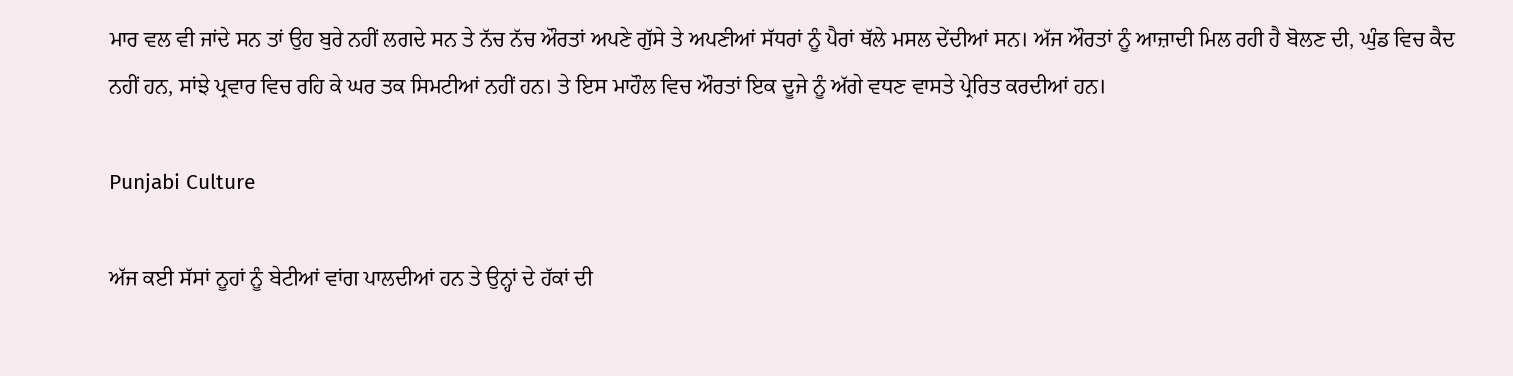ਮਾਰ ਵਲ ਵੀ ਜਾਂਦੇ ਸਨ ਤਾਂ ਉਹ ਬੁਰੇ ਨਹੀਂ ਲਗਦੇ ਸਨ ਤੇ ਨੱਚ ਨੱਚ ਔਰਤਾਂ ਅਪਣੇ ਗੁੱਸੇ ਤੇ ਅਪਣੀਆਂ ਸੱਧਰਾਂ ਨੂੰ ਪੈਰਾਂ ਥੱਲੇ ਮਸਲ ਦੇਂਦੀਆਂ ਸਨ। ਅੱਜ ਔਰਤਾਂ ਨੂੰ ਆਜ਼ਾਦੀ ਮਿਲ ਰਹੀ ਹੈ ਬੋਲਣ ਦੀ, ਘੁੰਡ ਵਿਚ ਕੈਦ ਨਹੀਂ ਹਨ, ਸਾਂਝੇ ਪ੍ਰਵਾਰ ਵਿਚ ਰਹਿ ਕੇ ਘਰ ਤਕ ਸਿਮਟੀਆਂ ਨਹੀਂ ਹਨ। ਤੇ ਇਸ ਮਾਹੌਲ ਵਿਚ ਔਰਤਾਂ ਇਕ ਦੂਜੇ ਨੂੰ ਅੱਗੇ ਵਧਣ ਵਾਸਤੇ ਪ੍ਰੇਰਿਤ ਕਰਦੀਆਂ ਹਨ।

Punjabi Culture

ਅੱਜ ਕਈ ਸੱਸਾਂ ਨੂਹਾਂ ਨੂੰ ਬੇਟੀਆਂ ਵਾਂਗ ਪਾਲਦੀਆਂ ਹਨ ਤੇ ਉਨ੍ਹਾਂ ਦੇ ਹੱਕਾਂ ਦੀ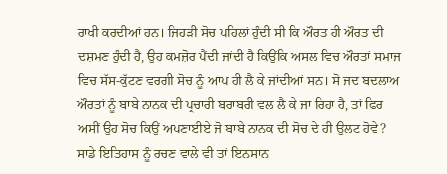ਰਾਖੀ ਕਰਦੀਆਂ ਹਨ। ਜਿਹੜੀ ਸੋਚ ਪਹਿਲਾਂ ਹੁੰਦੀ ਸੀ ਕਿ ਔਰਤ ਹੀ ਔਰਤ ਦੀ ਦਸ਼ਮਣ ਹੁੰਦੀ ਹੈ, ਉਹ ਕਮਜ਼ੋਰ ਪੈਂਦੀ ਜਾਂਦੀ ਹੈ ਕਿਉਂਕਿ ਅਸਲ ਵਿਚ ਔਰਤਾਂ ਸਮਾਜ ਵਿਚ ਸੱਸ-ਕੁੱਟਣ ਵਰਗੀ ਸੋਚ ਨੂੰ ਆਪ ਹੀ ਲੈ ਕੇ ਜਾਂਦੀਆਂ ਸਨ। ਸੋ ਜਦ ਬਦਲਾਅ ਔਰਤਾਂ ਨੂੰ ਬਾਬੇ ਨਾਨਕ ਦੀ ਪ੍ਰਚਾਰੀ ਬਰਾਬਰੀ ਵਲ ਲੈ ਕੇ ਜਾ ਰਿਹਾ ਹੈ, ਤਾਂ ਫਿਰ ਅਸੀਂ ਉਹ ਸੋਚ ਕਿਉਂ ਅਪਣਾਈਏ ਜੋ ਬਾਬੇ ਨਾਨਕ ਦੀ ਸੋਚ ਦੇ ਹੀ ਉਲਟ ਹੋਵੇ? ਸਾਡੇ ਇਤਿਹਾਸ ਨੂੰ ਰਚਣ ਵਾਲੇ ਵੀ ਤਾਂ ਇਨਸਾਨ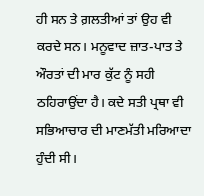ਹੀ ਸਨ ਤੇ ਗ਼ਲਤੀਆਂ ਤਾਂ ਉਹ ਵੀ ਕਰਦੇ ਸਨ। ਮਨੂਵਾਦ ਜ਼ਾਤ-ਪਾਤ ਤੇ ਔਰਤਾਂ ਦੀ ਮਾਰ ਕੁੱਟ ਨੂੰ ਸਹੀ ਠਹਿਰਾਉਂਦਾ ਹੈ। ਕਦੇ ਸਤੀ ਪ੍ਰਥਾ ਵੀ ਸਭਿਆਚਾਰ ਦੀ ਮਾਣਮੱਤੀ ਮਰਿਆਦਾ ਹੁੰਦੀ ਸੀ।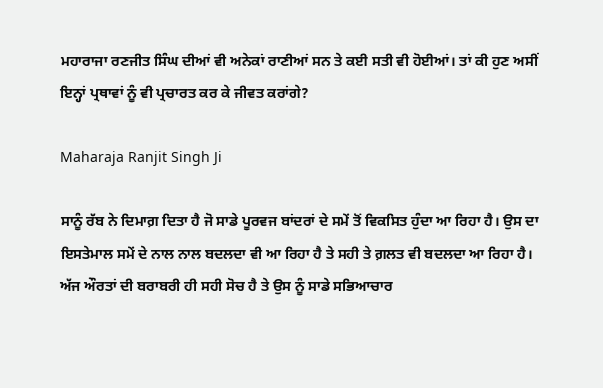ਮਹਾਰਾਜਾ ਰਣਜੀਤ ਸਿੰਘ ਦੀਆਂ ਵੀ ਅਨੇਕਾਂ ਰਾਣੀਆਂ ਸਨ ਤੇ ਕਈ ਸਤੀ ਵੀ ਹੋਈਆਂ। ਤਾਂ ਕੀ ਹੁਣ ਅਸੀਂ ਇਨ੍ਹਾਂ ਪ੍ਰਥਾਵਾਂ ਨੂੰ ਵੀ ਪ੍ਰਚਾਰਤ ਕਰ ਕੇ ਜੀਵਤ ਕਰਾਂਗੇ?

Maharaja Ranjit Singh Ji

ਸਾਨੂੰ ਰੱਬ ਨੇ ਦਿਮਾਗ਼ ਦਿਤਾ ਹੈ ਜੋ ਸਾਡੇ ਪੂਰਵਜ ਬਾਂਦਰਾਂ ਦੇ ਸਮੇਂ ਤੋਂ ਵਿਕਸਿਤ ਹੁੰਦਾ ਆ ਰਿਹਾ ਹੈ। ਉਸ ਦਾ ਇਸਤੇਮਾਲ ਸਮੇਂ ਦੇ ਨਾਲ ਨਾਲ ਬਦਲਦਾ ਵੀ ਆ ਰਿਹਾ ਹੈ ਤੇ ਸਹੀ ਤੇ ਗ਼ਲਤ ਵੀ ਬਦਲਦਾ ਆ ਰਿਹਾ ਹੈ। ਅੱਜ ਔਰਤਾਂ ਦੀ ਬਰਾਬਰੀ ਹੀ ਸਹੀ ਸੋਚ ਹੈ ਤੇ ਉਸ ਨੂੰ ਸਾਡੇ ਸਭਿਆਚਾਰ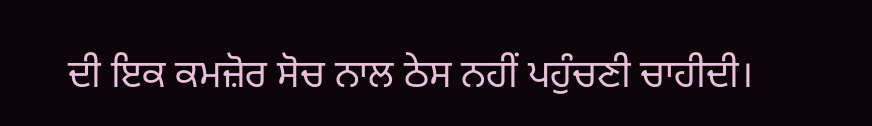ਦੀ ਇਕ ਕਮਜ਼ੋਰ ਸੋਚ ਨਾਲ ਠੇਸ ਨਹੀਂ ਪਹੁੰਚਣੀ ਚਾਹੀਦੀ।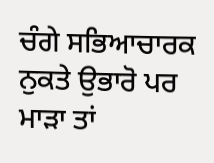ਚੰਗੇ ਸਭਿਆਚਾਰਕ ਨੁਕਤੇ ਉਭਾਰੋ ਪਰ ਮਾੜਾ ਤਾਂ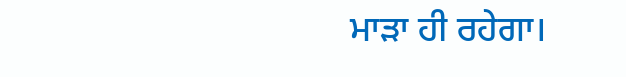ਮਾੜਾ ਹੀ ਰਹੇਗਾ।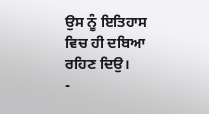ਉਸ ਨੂੰ ਇਤਿਹਾਸ ਵਿਚ ਹੀ ਦਬਿਆ ਰਹਿਣ ਦਿਉ।
-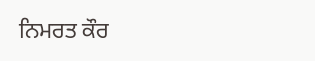ਨਿਮਰਤ ਕੌਰ